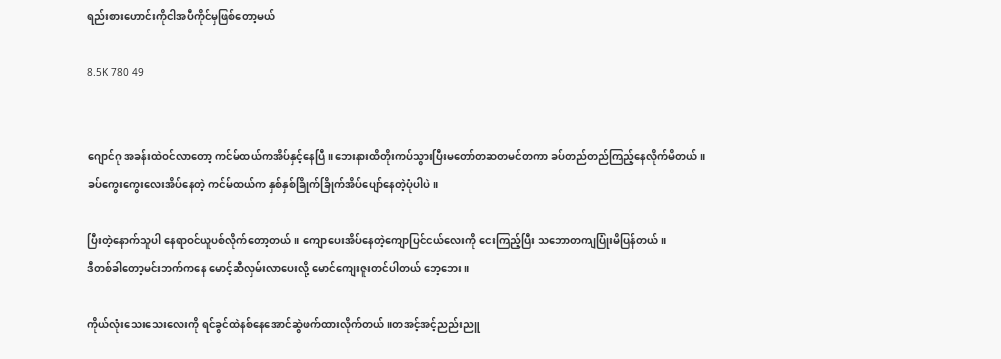ရည်းစားဟောင်းကိုငါအပီကိုင်မှဖြစ်တော့မယ်

8.5K 780 49


ဂျောင်ဂု အခန်းထဲဝင်လာတော့ ကင်မ်ထယ်ကအိပ်နှင့်နေပြီ။ဘေးနားထိတိုးကပ်သွားပြီးမတော်တဆတမင်တကာ ခပ်တည်တည်ကြည့်နေလိုက်မိတယ်။
ခပ်ကွေးကွေးလေးအိပ်နေတဲ့ ကင်မ်ထယ်က နှစ်နှစ်ခြိုက်ခြိုက်အိပ်ပျော်နေတဲ့ပုံပါပဲ။

ပြီးတဲ့နောက်သူပါ နေရာဝင်ယူပစ်လိုက်တော့တယ်။ ကျောပေးအိပ်နေတဲ့ကျောပြင်ငယ်လေးကို ငေးကြည့်ပြီး သဘောတကျပြုံးမိပြန်တယ်။
ဒီတစ်ခါတော့မင်းဘက်ကနေ မောင့်ဆီလှမ်းလာပေးလို့ မောင်ကျေးဇူးတင်ပါတယ် ဘေ့ဘေး။

ကိုယ်လုံးသေးသေးလေးကို ရင်ခွင်ထဲနစ်နေအောင်ဆွဲဖက်ထားလိုက်တယ်။တအင့်အင့်ညည်းညူ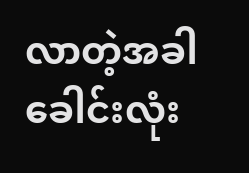လာတဲ့အခါခေါင်းလုံး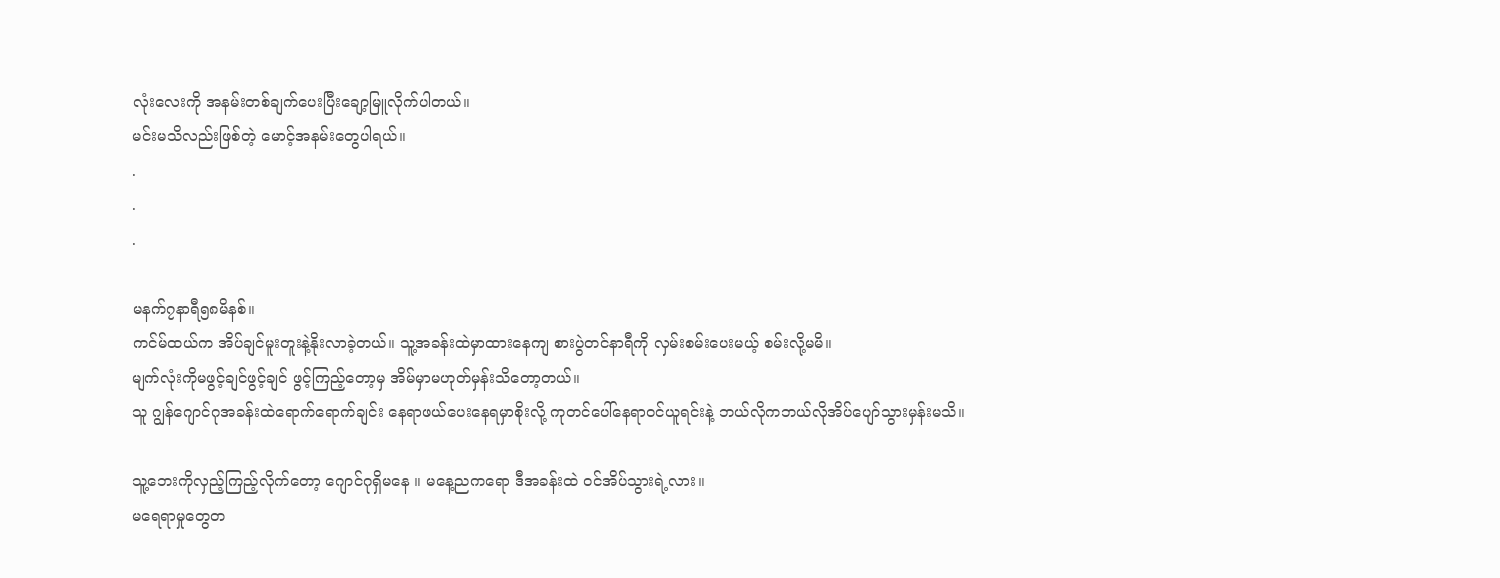လုံးလေးကို အနမ်းတစ်ချက်ပေးပြီးချော့မြူလိုက်ပါတယ်။
မင်းမသိလည်းဖြစ်တဲ့ မောင့်အနမ်းတွေပါရယ်။
.
.
.

မနက်၇နာရီ၅၈မိနစ်။
ကင်မ်ထယ်က အိပ်ချင်မူးတူးနဲ့နိုးလာခဲ့တယ်။ သူ့အခန်းထဲမှာထားနေကျ စားပွဲတင်နာရီကို လှမ်းစမ်းပေးမယ့် စမ်းလို့မမိ။
မျက်လုံးကိုမဖွင့်ချင်ဖွင့်ချင် ဖွင့်ကြည့်တော့မှ အိမ်မှာမဟုတ်မှန်းသိတော့တယ်။
သူ ဂျွန်ဂျောင်ဂုအခန်းထဲရောက်ရောက်ချင်း နေရာဖယ်ပေးနေရမှာစိုးလို့ ကုတင်ပေါ်နေရာဝင်ယူရင်းနဲ့ ဘယ်လိုကဘယ်လိုအိပ်ပျော်သွားမှန်းမသိ။

သူ့ဘေးကိုလှည့်ကြည့်လိုက်တော့ ဂျောင်ဂုရှိမနေ ။ မနေ့ညကရော ဒီအခန်းထဲ ဝင်အိပ်သွားရဲ့လား။
မရေရာမှုတွေတ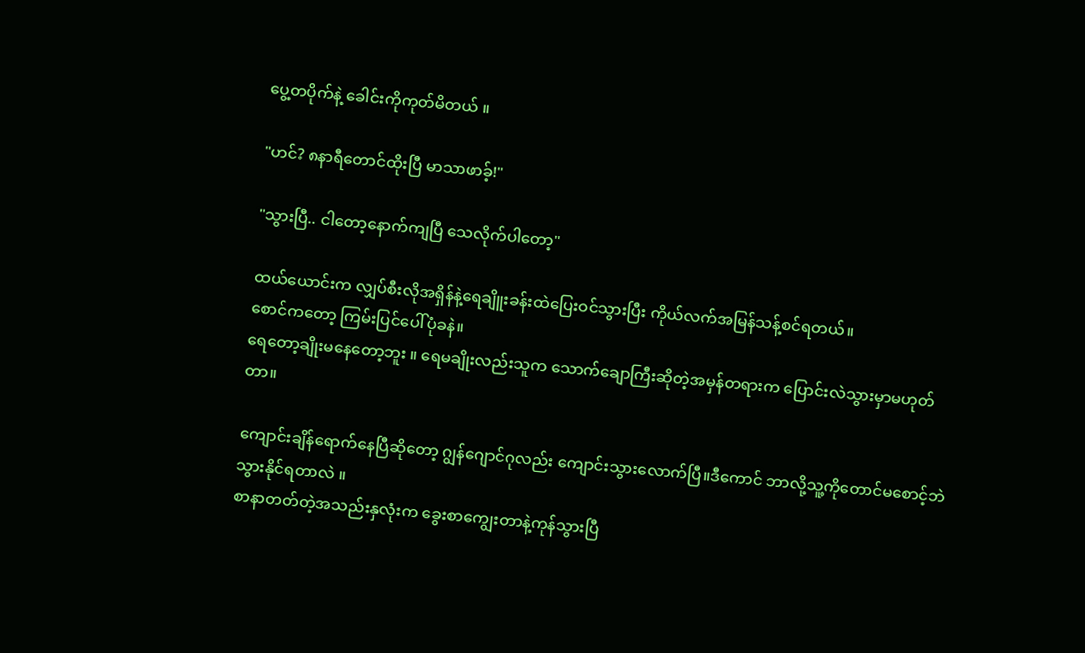ပွေ့တပိုက်နဲ့ ခေါင်းကိုကုတ်မိတယ် ။

"ဟင်? ၈နာရီတောင်ထိုးပြီ မာသာဖာခ့်!"

"သွားပြီ.. ငါတော့နောက်ကျပြီ သေလိုက်ပါတော့"

ထယ်ယောင်းက လျှပ်စီးလိုအရှိန်နဲ့ရေချိူးခန်းထဲပြေးဝင်သွားပြီး ကိုယ်လက်အမြန်သန့်စင်ရတယ်။
စောင်ကတော့ ကြမ်းပြင်ပေါ်ပုံခနဲ။
ရေတော့ချိုးမနေတော့ဘူး ။ ရေမချိုးလည်းသူက သောက်ချောကြီးဆိုတဲ့အမှန်တရားက ပြောင်းလဲသွားမှာမဟုတ်တာ။

ကျောင်းချိန်ရောက်နေပြီဆိုတော့ ဂျွန်ဂျောင်ဂုလည်း ကျောင်းသွားလောက်ပြီ။ဒီကောင် ဘာလို့သူ့ကိုတောင်မစောင့်ဘဲသွားနိုင်ရတာလဲ ။
စာနာတတ်တဲ့အသည်းနှလုံးက ခွေးစာကျွေးတာနဲ့ကုန်သွားပြီ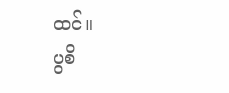ထင်။
ပွစိ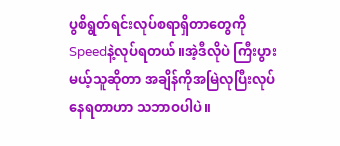ပွစိရွတ်ရင်းလုပ်စရာရှိတာတွေကို Speedနဲ့လုပ်ရတယ်။အဲ့ဒီလိုပဲ ကြီးပွားမယ့်သူဆိုတာ အချိန်ကိုအမြဲလုပြီးလုပ်နေရတာဟာ သဘာဝပါပဲ။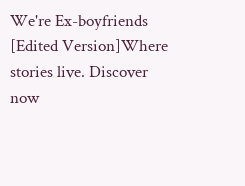We're Ex-boyfriends [Edited Version]Where stories live. Discover now